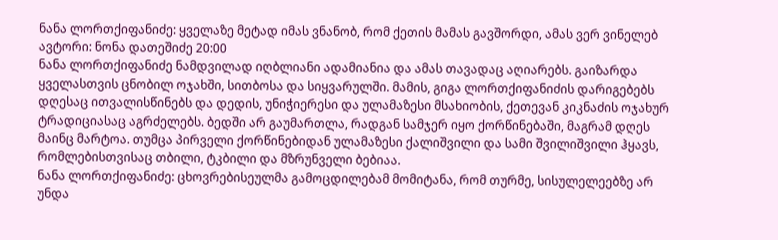ნანა ლორთქიფანიძე: ყველაზე მეტად იმას ვნანობ, რომ ქეთის მამას გავშორდი, ამას ვერ ვინელებ
ავტორი: ნონა დათეშიძე 20:00
ნანა ლორთქიფანიძე ნამდვილად იღბლიანი ადამიანია და ამას თავადაც აღიარებს. გაიზარდა ყველასთვის ცნობილ ოჯახში, სითბოსა და სიყვარულში. მამის, გიგა ლორთქიფანიძის დარიგებებს დღესაც ითვალისწინებს და დედის, უნიჭიერესი და ულამაზესი მსახიობის, ქეთევან კიკნაძის ოჯახურ ტრადიციასაც აგრძელებს. ბედში არ გაუმართლა, რადგან სამჯერ იყო ქორწინებაში, მაგრამ დღეს მაინც მარტოა. თუმცა პირველი ქორწინებიდან ულამაზესი ქალიშვილი და სამი შვილიშვილი ჰყავს, რომლებისთვისაც თბილი, ტკბილი და მზრუნველი ბებიაა.
ნანა ლორთქიფანიძე: ცხოვრებისეულმა გამოცდილებამ მომიტანა, რომ თურმე, სისულელეებზე არ უნდა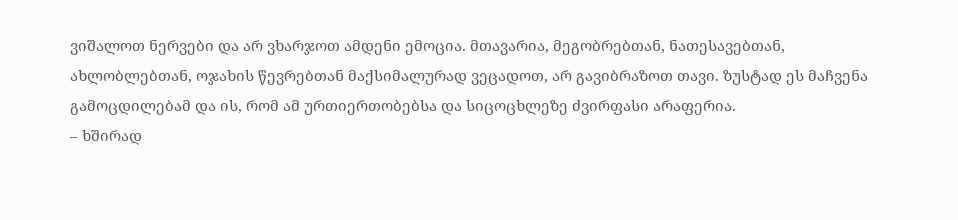ვიშალოთ ნერვები და არ ვხარჯოთ ამდენი ემოცია. მთავარია, მეგობრებთან, ნათესავებთან, ახლობლებთან, ოჯახის წევრებთან მაქსიმალურად ვეცადოთ, არ გავიბრაზოთ თავი. ზუსტად ეს მაჩვენა გამოცდილებამ და ის, რომ ამ ურთიერთობებსა და სიცოცხლეზე ძვირფასი არაფერია.
– ხშირად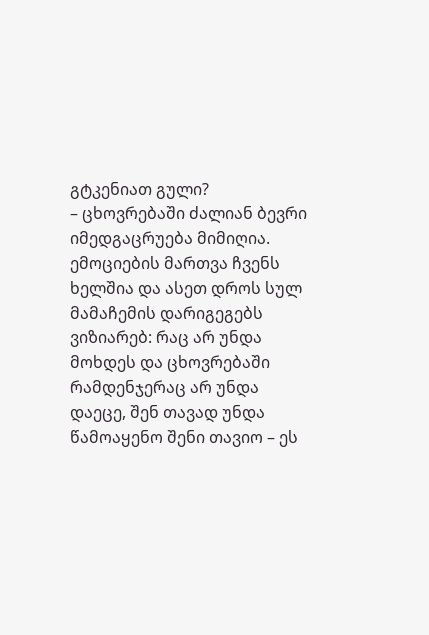გტკენიათ გული?
– ცხოვრებაში ძალიან ბევრი იმედგაცრუება მიმიღია. ემოციების მართვა ჩვენს ხელშია და ასეთ დროს სულ მამაჩემის დარიგეგებს ვიზიარებ: რაც არ უნდა მოხდეს და ცხოვრებაში რამდენჯერაც არ უნდა დაეცე, შენ თავად უნდა წამოაყენო შენი თავიო – ეს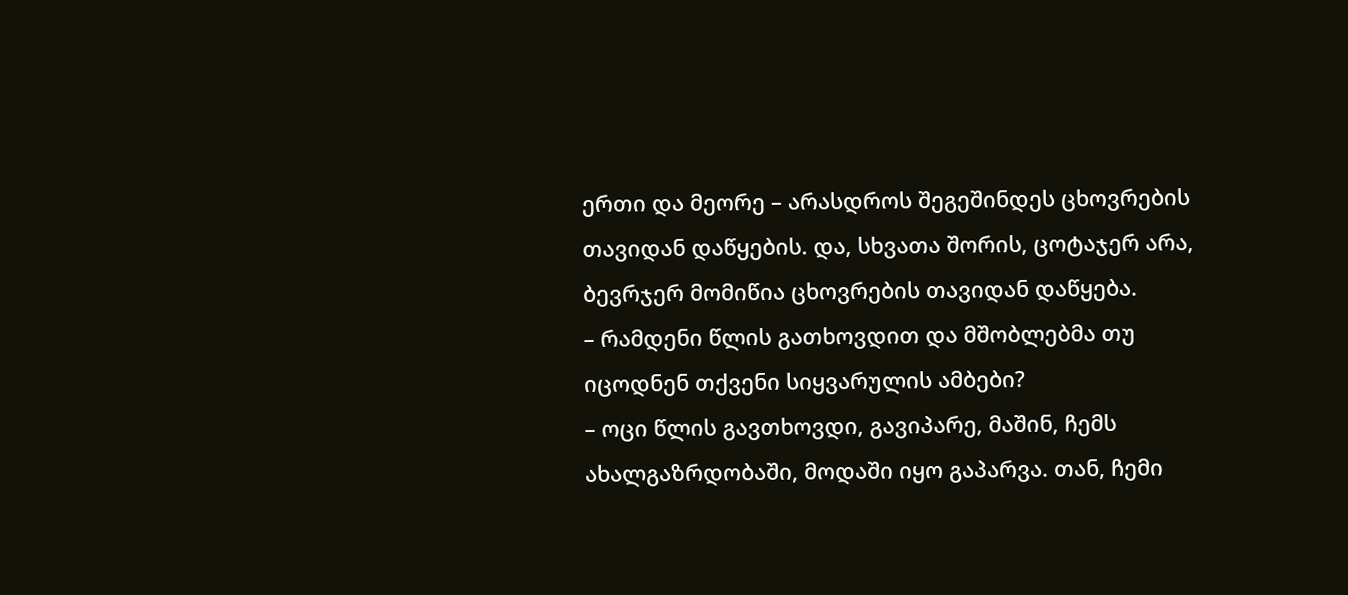ერთი და მეორე – არასდროს შეგეშინდეს ცხოვრების თავიდან დაწყების. და, სხვათა შორის, ცოტაჯერ არა, ბევრჯერ მომიწია ცხოვრების თავიდან დაწყება.
– რამდენი წლის გათხოვდით და მშობლებმა თუ იცოდნენ თქვენი სიყვარულის ამბები?
– ოცი წლის გავთხოვდი, გავიპარე, მაშინ, ჩემს ახალგაზრდობაში, მოდაში იყო გაპარვა. თან, ჩემი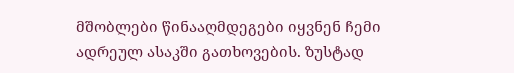მშობლები წინააღმდეგები იყვნენ ჩემი ადრეულ ასაკში გათხოვების. ზუსტად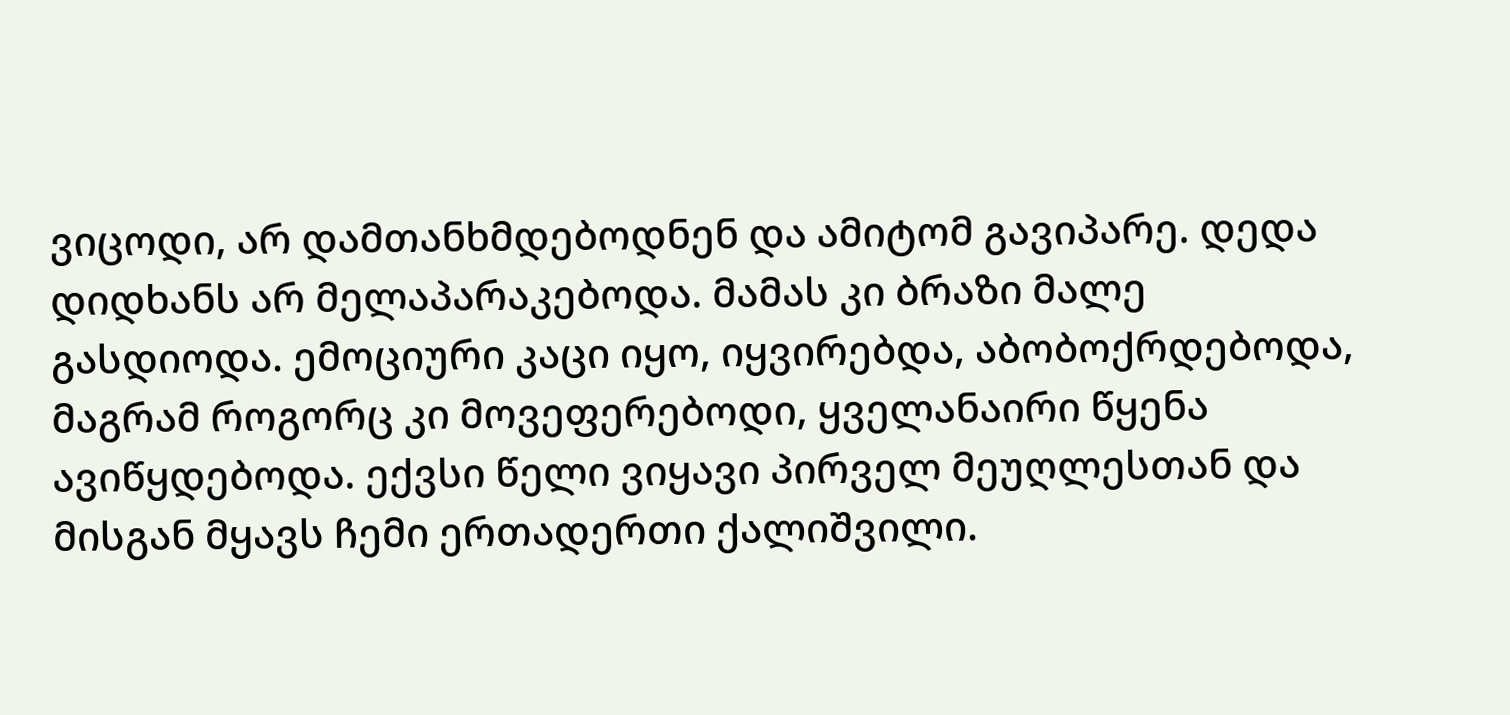ვიცოდი, არ დამთანხმდებოდნენ და ამიტომ გავიპარე. დედა დიდხანს არ მელაპარაკებოდა. მამას კი ბრაზი მალე გასდიოდა. ემოციური კაცი იყო, იყვირებდა, აბობოქრდებოდა, მაგრამ როგორც კი მოვეფერებოდი, ყველანაირი წყენა ავიწყდებოდა. ექვსი წელი ვიყავი პირველ მეუღლესთან და მისგან მყავს ჩემი ერთადერთი ქალიშვილი.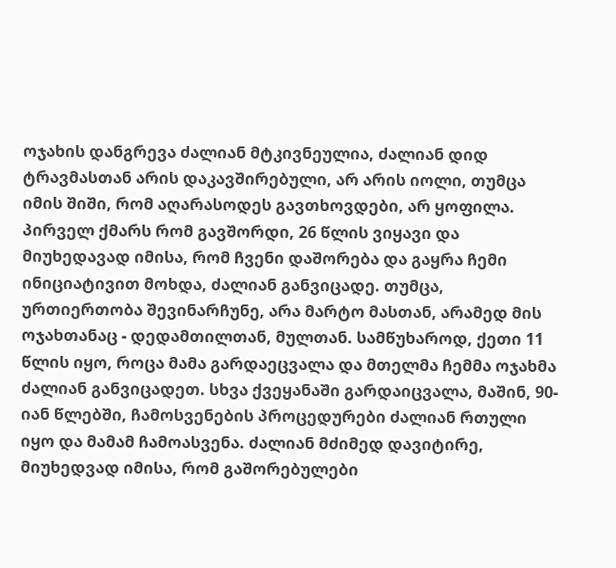ოჯახის დანგრევა ძალიან მტკივნეულია, ძალიან დიდ ტრავმასთან არის დაკავშირებული, არ არის იოლი, თუმცა იმის შიში, რომ აღარასოდეს გავთხოვდები, არ ყოფილა. პირველ ქმარს რომ გავშორდი, 26 წლის ვიყავი და მიუხედავად იმისა, რომ ჩვენი დაშორება და გაყრა ჩემი ინიციატივით მოხდა, ძალიან განვიცადე. თუმცა, ურთიერთობა შევინარჩუნე, არა მარტო მასთან, არამედ მის ოჯახთანაც - დედამთილთან, მულთან. სამწუხაროდ, ქეთი 11 წლის იყო, როცა მამა გარდაეცვალა და მთელმა ჩემმა ოჯახმა ძალიან განვიცადეთ. სხვა ქვეყანაში გარდაიცვალა, მაშინ, 90-იან წლებში, ჩამოსვენების პროცედურები ძალიან რთული იყო და მამამ ჩამოასვენა. ძალიან მძიმედ დავიტირე, მიუხედვად იმისა, რომ გაშორებულები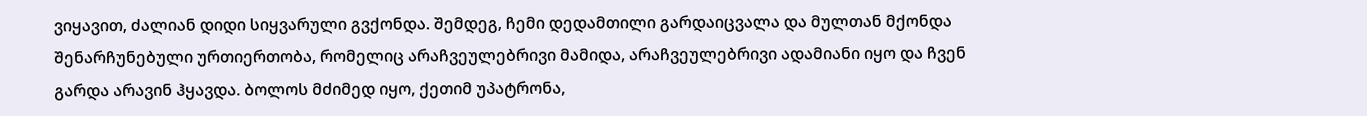ვიყავით, ძალიან დიდი სიყვარული გვქონდა. შემდეგ, ჩემი დედამთილი გარდაიცვალა და მულთან მქონდა შენარჩუნებული ურთიერთობა, რომელიც არაჩვეულებრივი მამიდა, არაჩვეულებრივი ადამიანი იყო და ჩვენ გარდა არავინ ჰყავდა. ბოლოს მძიმედ იყო, ქეთიმ უპატრონა,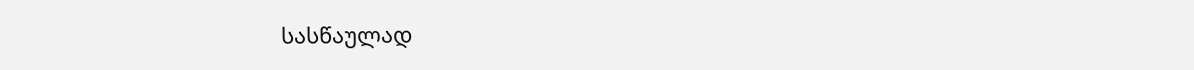სასწაულად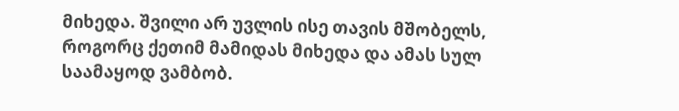მიხედა. შვილი არ უვლის ისე თავის მშობელს, როგორც ქეთიმ მამიდას მიხედა და ამას სულ საამაყოდ ვამბობ.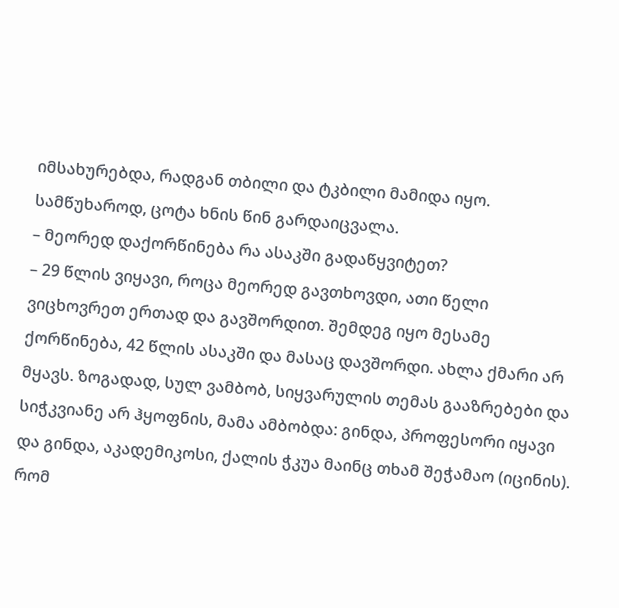იმსახურებდა, რადგან თბილი და ტკბილი მამიდა იყო. სამწუხაროდ, ცოტა ხნის წინ გარდაიცვალა.
– მეორედ დაქორწინება რა ასაკში გადაწყვიტეთ?
– 29 წლის ვიყავი, როცა მეორედ გავთხოვდი, ათი წელი ვიცხოვრეთ ერთად და გავშორდით. შემდეგ იყო მესამე ქორწინება, 42 წლის ასაკში და მასაც დავშორდი. ახლა ქმარი არ მყავს. ზოგადად, სულ ვამბობ, სიყვარულის თემას გააზრებები და სიჭკვიანე არ ჰყოფნის, მამა ამბობდა: გინდა, პროფესორი იყავი და გინდა, აკადემიკოსი, ქალის ჭკუა მაინც თხამ შეჭამაო (იცინის). რომ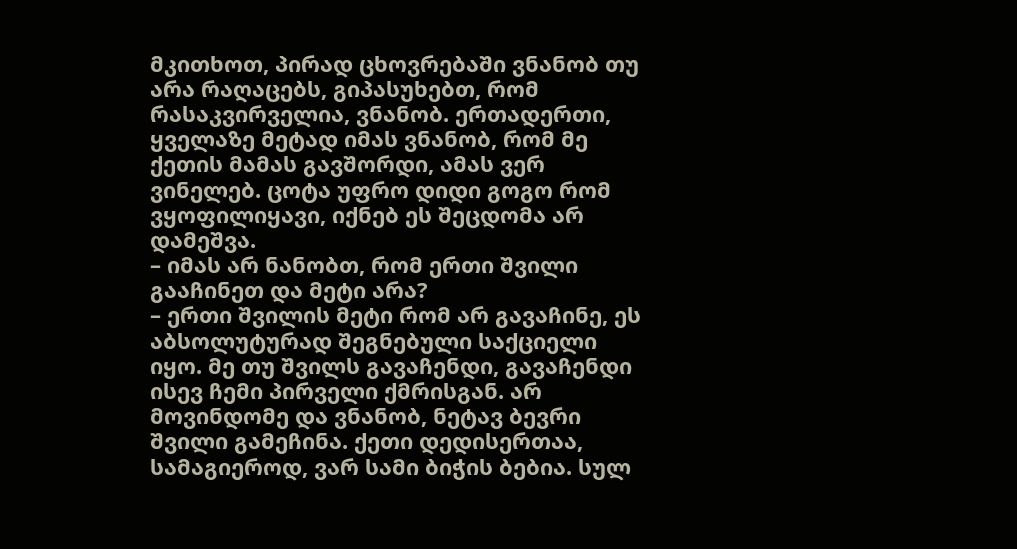მკითხოთ, პირად ცხოვრებაში ვნანობ თუ არა რაღაცებს, გიპასუხებთ, რომ რასაკვირველია, ვნანობ. ერთადერთი, ყველაზე მეტად იმას ვნანობ, რომ მე ქეთის მამას გავშორდი, ამას ვერ ვინელებ. ცოტა უფრო დიდი გოგო რომ ვყოფილიყავი, იქნებ ეს შეცდომა არ დამეშვა.
– იმას არ ნანობთ, რომ ერთი შვილი გააჩინეთ და მეტი არა?
– ერთი შვილის მეტი რომ არ გავაჩინე, ეს აბსოლუტურად შეგნებული საქციელი იყო. მე თუ შვილს გავაჩენდი, გავაჩენდი ისევ ჩემი პირველი ქმრისგან. არ მოვინდომე და ვნანობ, ნეტავ ბევრი შვილი გამეჩინა. ქეთი დედისერთაა, სამაგიეროდ, ვარ სამი ბიჭის ბებია. სულ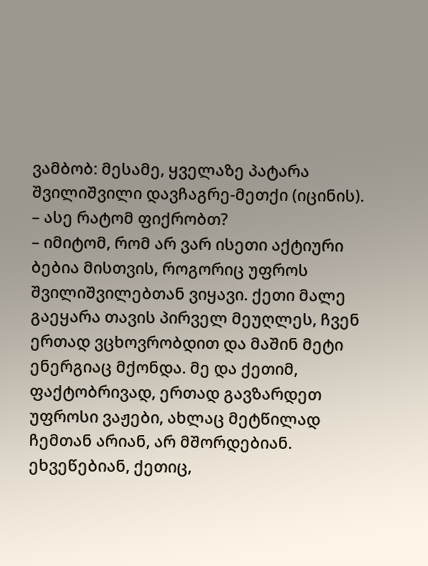ვამბობ: მესამე, ყველაზე პატარა შვილიშვილი დავჩაგრე-მეთქი (იცინის).
– ასე რატომ ფიქრობთ?
– იმიტომ, რომ არ ვარ ისეთი აქტიური ბებია მისთვის, როგორიც უფროს შვილიშვილებთან ვიყავი. ქეთი მალე გაეყარა თავის პირველ მეუღლეს, ჩვენ ერთად ვცხოვრობდით და მაშინ მეტი ენერგიაც მქონდა. მე და ქეთიმ, ფაქტობრივად, ერთად გავზარდეთ უფროსი ვაჟები, ახლაც მეტწილად ჩემთან არიან, არ მშორდებიან. ეხვეწებიან, ქეთიც,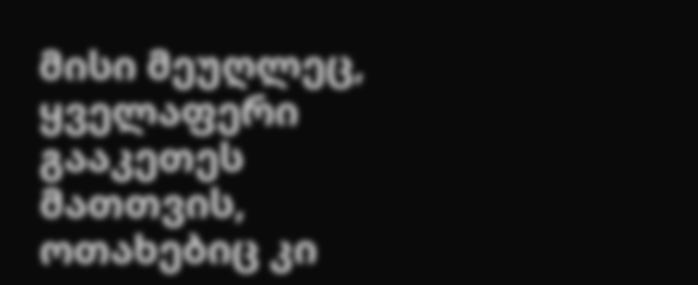მისი მეუღლეც, ყველაფერი გააკეთეს მათთვის, ოთახებიც კი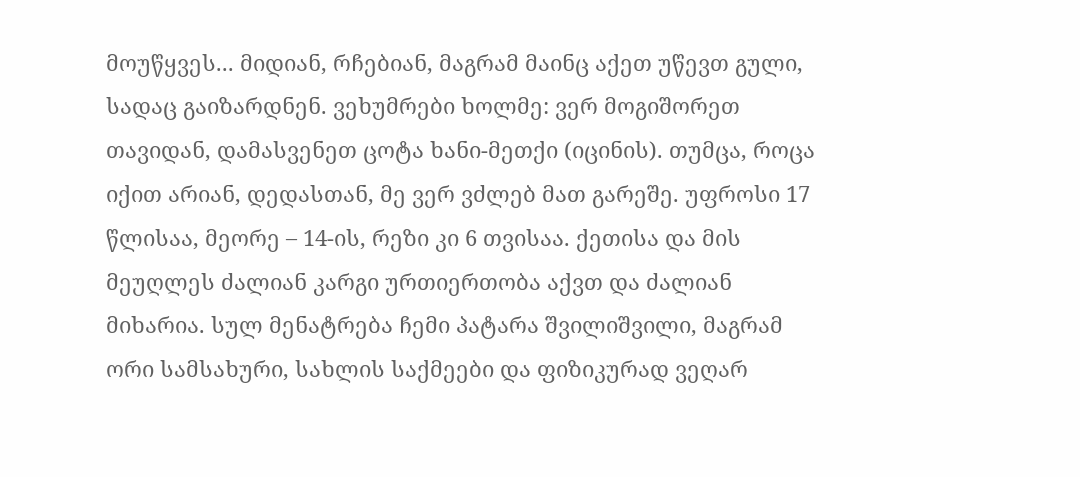მოუწყვეს... მიდიან, რჩებიან, მაგრამ მაინც აქეთ უწევთ გული, სადაც გაიზარდნენ. ვეხუმრები ხოლმე: ვერ მოგიშორეთ თავიდან, დამასვენეთ ცოტა ხანი-მეთქი (იცინის). თუმცა, როცა იქით არიან, დედასთან, მე ვერ ვძლებ მათ გარეშე. უფროსი 17 წლისაა, მეორე – 14-ის, რეზი კი 6 თვისაა. ქეთისა და მის მეუღლეს ძალიან კარგი ურთიერთობა აქვთ და ძალიან მიხარია. სულ მენატრება ჩემი პატარა შვილიშვილი, მაგრამ ორი სამსახური, სახლის საქმეები და ფიზიკურად ვეღარ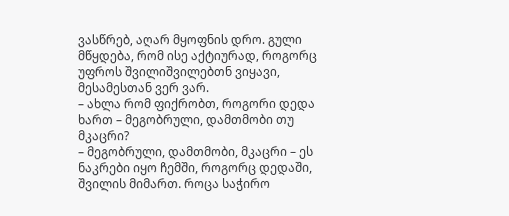ვასწრებ, აღარ მყოფნის დრო. გული მწყდება, რომ ისე აქტიურად, როგორც უფროს შვილიშვილებთნ ვიყავი, მესამესთან ვერ ვარ.
– ახლა რომ ფიქრობთ, როგორი დედა ხართ – მეგობრული, დამთმობი თუ მკაცრი?
– მეგობრული, დამთმობი, მკაცრი – ეს ნაკრები იყო ჩემში, როგორც დედაში, შვილის მიმართ. როცა საჭირო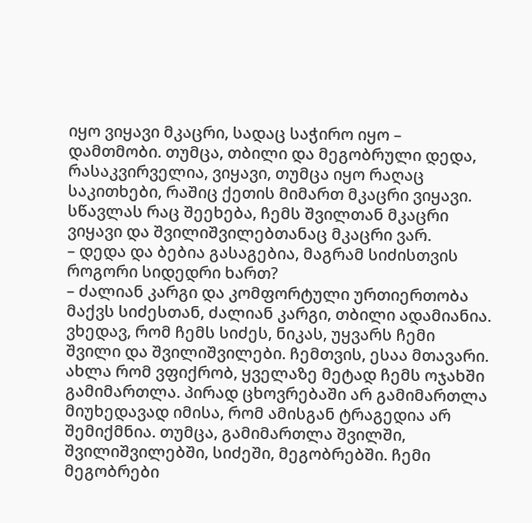იყო ვიყავი მკაცრი, სადაც საჭირო იყო – დამთმობი. თუმცა, თბილი და მეგობრული დედა, რასაკვირველია, ვიყავი, თუმცა იყო რაღაც საკითხები, რაშიც ქეთის მიმართ მკაცრი ვიყავი. სწავლას რაც შეეხება, ჩემს შვილთან მკაცრი ვიყავი და შვილიშვილებთანაც მკაცრი ვარ.
– დედა და ბებია გასაგებია, მაგრამ სიძისთვის როგორი სიდედრი ხართ?
– ძალიან კარგი და კომფორტული ურთიერთობა მაქვს სიძესთან, ძალიან კარგი, თბილი ადამიანია. ვხედავ, რომ ჩემს სიძეს, ნიკას, უყვარს ჩემი შვილი და შვილიშვილები. ჩემთვის, ესაა მთავარი. ახლა რომ ვფიქრობ, ყველაზე მეტად ჩემს ოჯახში გამიმართლა. პირად ცხოვრებაში არ გამიმართლა მიუხედავად იმისა, რომ ამისგან ტრაგედია არ შემიქმნია. თუმცა, გამიმართლა შვილში, შვილიშვილებში, სიძეში, მეგობრებში. ჩემი მეგობრები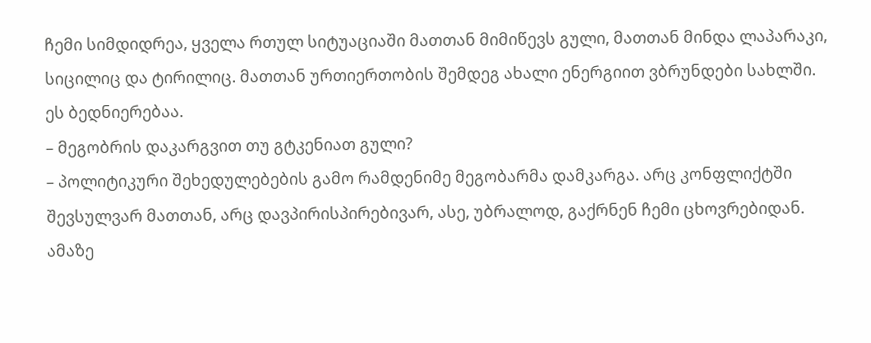ჩემი სიმდიდრეა, ყველა რთულ სიტუაციაში მათთან მიმიწევს გული, მათთან მინდა ლაპარაკი, სიცილიც და ტირილიც. მათთან ურთიერთობის შემდეგ ახალი ენერგიით ვბრუნდები სახლში. ეს ბედნიერებაა.
– მეგობრის დაკარგვით თუ გტკენიათ გული?
– პოლიტიკური შეხედულებების გამო რამდენიმე მეგობარმა დამკარგა. არც კონფლიქტში შევსულვარ მათთან, არც დავპირისპირებივარ, ასე, უბრალოდ, გაქრნენ ჩემი ცხოვრებიდან. ამაზე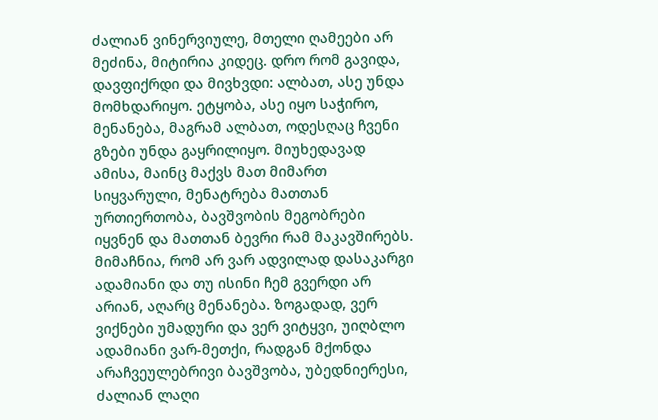ძალიან ვინერვიულე, მთელი ღამეები არ მეძინა, მიტირია კიდეც. დრო რომ გავიდა, დავფიქრდი და მივხვდი: ალბათ, ასე უნდა მომხდარიყო. ეტყობა, ასე იყო საჭირო, მენანება, მაგრამ ალბათ, ოდესღაც ჩვენი გზები უნდა გაყრილიყო. მიუხედავად ამისა, მაინც მაქვს მათ მიმართ სიყვარული, მენატრება მათთან ურთიერთობა, ბავშვობის მეგობრები იყვნენ და მათთან ბევრი რამ მაკავშირებს. მიმაჩნია, რომ არ ვარ ადვილად დასაკარგი ადამიანი და თუ ისინი ჩემ გვერდი არ არიან, აღარც მენანება. ზოგადად, ვერ ვიქნები უმადური და ვერ ვიტყვი, უიღბლო ადამიანი ვარ-მეთქი, რადგან მქონდა არაჩვეულებრივი ბავშვობა, უბედნიერესი, ძალიან ლაღი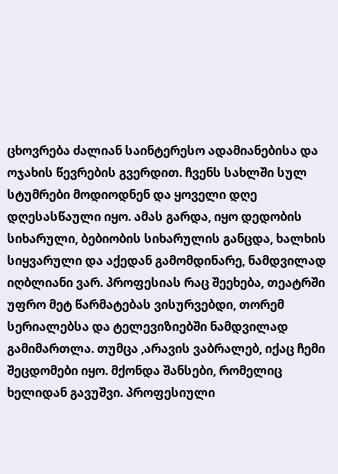ცხოვრება ძალიან საინტერესო ადამიანებისა და ოჯახის წევრების გვერდით. ჩვენს სახლში სულ სტუმრები მოდიოდნენ და ყოველი დღე დღესასწაული იყო. ამას გარდა, იყო დედობის სიხარული, ბებიობის სიხარულის განცდა, ხალხის სიყვარული და აქედან გამომდინარე, ნამდვილად იღბლიანი ვარ. პროფესიას რაც შეეხება, თეატრში უფრო მეტ წარმატებას ვისურვებდი, თორემ სერიალებსა და ტელევიზიებში ნამდვილად გამიმართლა. თუმცა ,არავის ვაბრალებ, იქაც ჩემი შეცდომები იყო. მქონდა შანსები, რომელიც ხელიდან გავუშვი. პროფესიული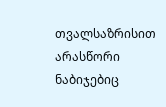თვალსაზრისით არასწორი ნაბიჯებიც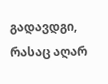გადავდგი, რასაც აღარ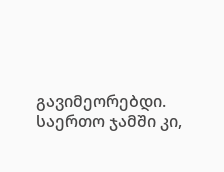გავიმეორებდი. საერთო ჯამში კი,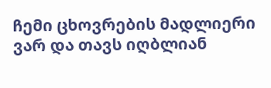ჩემი ცხოვრების მადლიერი ვარ და თავს იღბლიან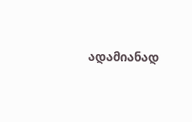ადამიანად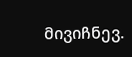მივიჩნევ.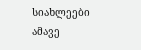სიახლეები ამავე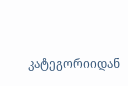კატეგორიიდან